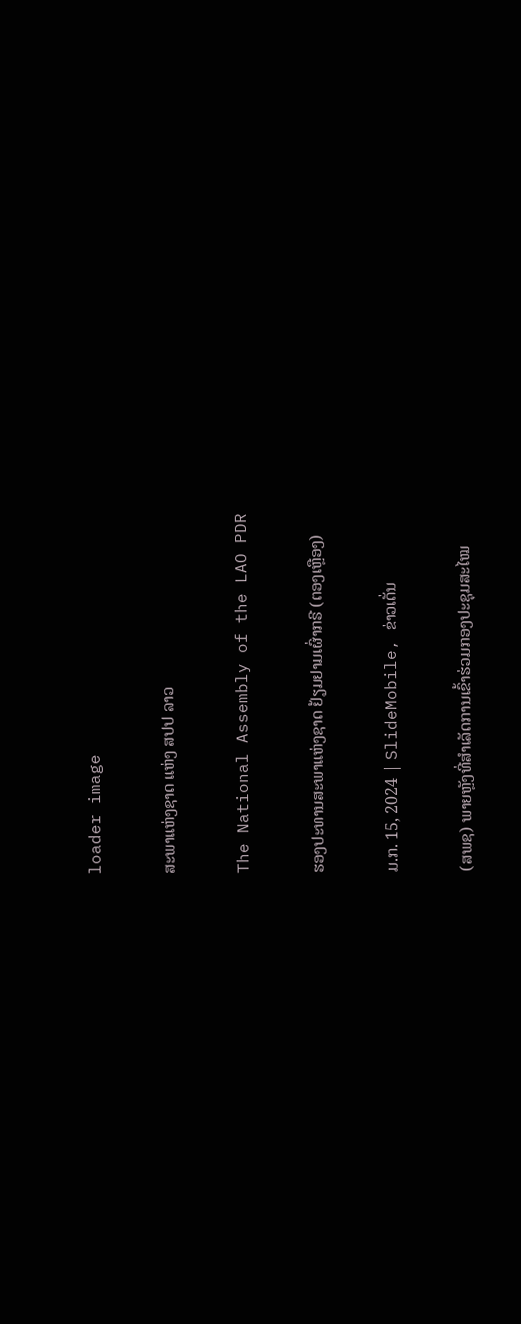loader image

ສະພາແຫ່ງຊາດ ແຫ່ງ ສປປ ລາວ

The National Assembly of the LAO PDR

ຮອງປະທານສະພາແຫ່ງຊາດ ຢ້ຽມຢາມເຜົ່າກຣີ (ຕອງເຫຼືອງ)

ມ.ກ. 15, 2024 | SlideMobile, ຂ່າວເດັ່ນ

(ສພຊ) ພາຍຫຼັງທີ່ສໍາເລັດການເຂົ້າຮ່ວມກອງປະຊຸມສະໄໝ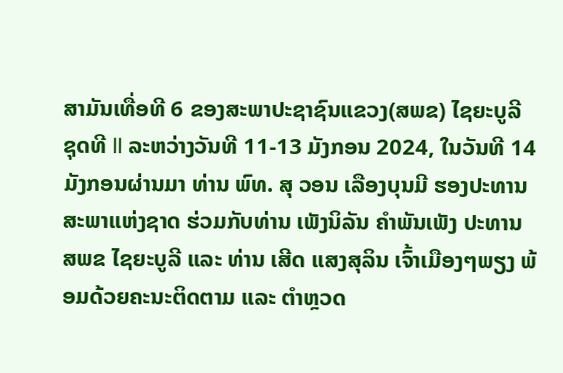ສາມັນເທື່ອທີ 6 ຂອງສະພາປະຊາຊົນແຂວງ(ສພຂ) ໄຊຍະບູລີ ຊຸດທີ II ລະຫວ່າງວັນທີ 11-13 ມັງກອນ 2024, ໃນວັນທີ 14 ມັງກອນຜ່ານມາ ທ່ານ ພົທ. ສຸ ວອນ ເລືອງບຸນມີ ຮອງປະທານສະພາແຫ່ງຊາດ ຮ່ວມກັບທ່ານ ເພັງນິລັນ ຄໍາພັນເພັງ ປະທານ ສພຂ ໄຊຍະບູລີ ແລະ ທ່ານ ເສີດ ແສງສຸລິນ ເຈົ້າເມືອງໆພຽງ ພ້ອມດ້ວຍຄະນະຕິດຕາມ ແລະ ຕໍາຫຼວດ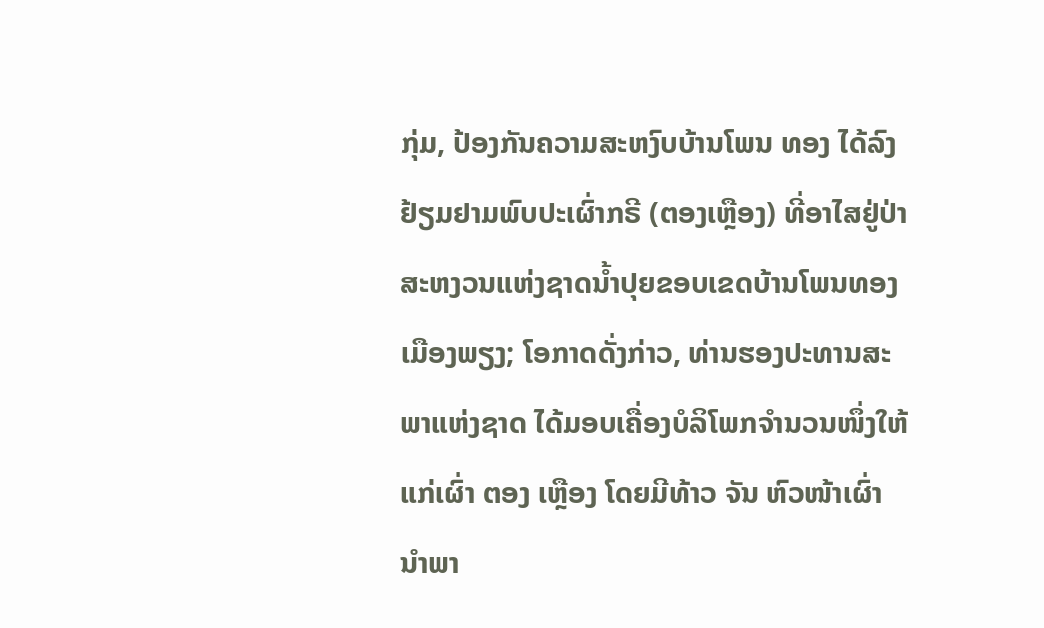ກຸ່ມ, ປ້ອງກັນຄວາມສະຫງົບບ້ານໂພນ ທອງ ໄດ້ລົງຢ້ຽມຢາມພົບປະເຜົ່າກຣີ (ຕອງເຫຼືອງ) ທີ່ອາໄສຢູ່ປ່າສະຫງວນແຫ່ງຊາດນໍ້າປຸຍຂອບເຂດບ້ານໂພນທອງ ເມືອງພຽງ; ໂອກາດດັ່ງກ່າວ, ທ່ານຮອງປະທານສະພາແຫ່ງຊາດ ໄດ້ມອບເຄື່ອງບໍລິໂພກຈໍານວນໜຶ່ງໃຫ້ແກ່ເຜົ່າ ຕອງ ເຫຼືອງ ໂດຍມີທ້າວ ຈັນ ຫົວໜ້າເຜົ່າ ນໍາພາ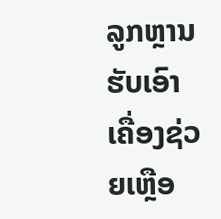ລູກຫຼານຮັບເອົາເຄື່ອງຊ່ວຍເຫຼືອ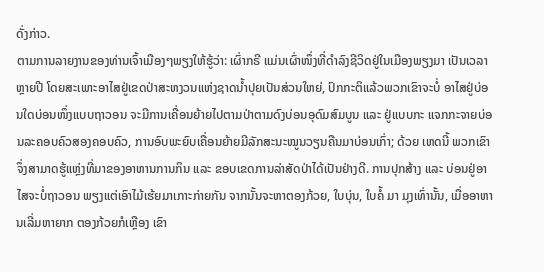ດັ່ງກ່າວ.
ຕາມການລາຍງານຂອງທ່ານເຈົ້າເມືອງໆພຽງໃຫ້ຮູ້ວ່າ: ເຜົ່າກຣີ ແມ່ນເຜົ່າໜຶ່ງທີ່ດໍາລົງຊີວິດຢູ່ໃນເມືອງພຽງມາ ເປັນເວລາຫຼາຍປີ ໂດຍສະເພາະອາໄສຢູ່ເຂດປ່າສະຫງວນແຫ່ງຊາດນໍ້າປຸຍເປັນສ່ວນໃຫຍ່, ປົກກະຕິແລ້ວພວກເຂົາຈະບໍ່ ອາໄສຢູ່ບ່ອນໃດບ່ອນໜຶ່ງແບບຖາວອນ ຈະມີການເຄື່ອນຍ້າຍໄປຕາມປ່າຕາມດົງບ່ອນອຸດົມສົມບູນ ແລະ ຢູ່ແບບກະ ແຈກກະຈາຍບ່ອນລະຄອບຄົວສອງຄອບຄົວ, ການອົບພະຍົບເຄື່ອນຍ້າຍມີລັກສະນະໝູນວຽນຄືນມາບ່ອນເກົ່າ; ດ້ວຍ ເຫດນີ້ ພວກເຂົາຈຶ່ງສາມາດຮູ້ແຫຼ່ງທີ່ມາຂອງອາຫານການກິນ ແລະ ຂອບເຂດການລ່າສັດປ່າໄດ້ເປັນຢ່າງດີ. ການປຸກສ້າງ ແລະ ບ່ອນຢູ່ອາໄສຈະບໍ່ຖາວອນ ພຽງແຕ່ເອົາໄມ້ເຮ້ຍມາເກາະກ່າຍກັນ ຈາກນັ້ນຈະຫາຕອງກ້ວຍ, ໃບບຸ່ນ, ໃບຄໍ້ ມາ ມຸງເທົ່ານັ້ນ, ເມື່ອອາຫານເລີ່ມຫາຍາກ ຕອງກ້ວຍກໍເຫຼືອງ ເຂົາ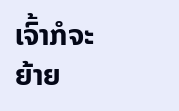ເຈົ້າກໍຈະຍ້າຍ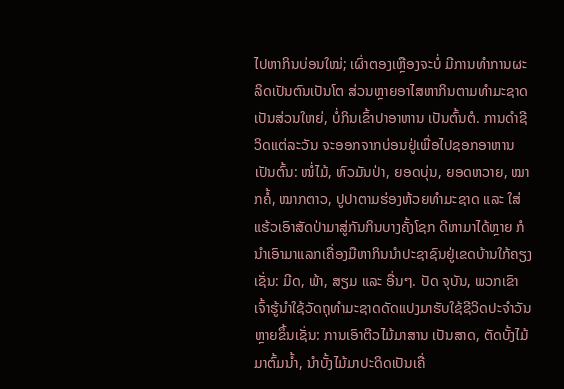ໄປຫາກິນບ່ອນໃໝ່; ເຜົ່າຕອງເຫຼືອງຈະບໍ່ ມີການທໍາການຜະລິດເປັນຕົນເປັນໂຕ ສ່ວນຫຼາຍອາໄສຫາກິນຕາມທໍາມະຊາດເປັນສ່ວນໃຫຍ່, ບໍ່ກິນເຂົ້າປາອາຫານ ເປັນຕົ້ນຕໍ. ການດໍາຊີວິດແຕ່ລະວັນ ຈະອອກຈາກບ່ອນຢູ່ເພື່ອໄປຊອກອາຫານ ເປັນຕົ້ນ: ໜໍ່ໄມ້, ຫົວມັນປ່າ, ຍອດບຸ່ນ, ຍອດຫວາຍ, ໝາກຄໍ້, ໝາກຕາວ, ປູປາຕາມຮ່ອງຫ້ວຍທໍາມະຊາດ ແລະ ໃສ່ແຮ້ວເອົາສັດປ່າມາສູ່ກັນກິນບາງຄັ້ງໂຊກ ດີຫາມາໄດ້ຫຼາຍ ກໍນໍາເອົາມາແລກເຄື່ອງມືຫາກິນນໍາປະຊາຊົນຢູ່ເຂດບ້ານໃກ້ຄຽງເຊັ່ນ: ມີດ, ພ້າ, ສຽມ ແລະ ອື່ນໆ. ປັດ ຈຸບັນ, ພວກເຂົາເຈົ້າຮູ້ນໍາໃຊ້ວັດຖຸທໍາມະຊາດດັດແປງມາຮັບໃຊ້ຊີວິດປະຈໍາວັນຫຼາຍຂຶ້ນເຊັ່ນ: ການເອົາຕີວໄມ້ມາສານ ເປັນສາດ, ຕັດບັ້ງໄມ້ມາຕົ້ມນໍ້າ, ນໍາບັ້ງໄມ້ມາປະດິດເປັນເຄື່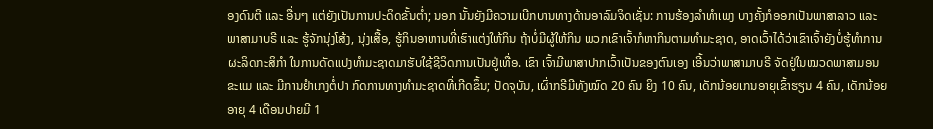ອງດົນຕີ ແລະ ອື່ນໆ ແຕ່ຍັງເປັນການປະດິດຂັ້ນຕໍ່າ; ນອກ ນັ້ນຍັງມີຄວາມເບີກບານທາງດ້ານອາລົມຈິດເຊັ່ນ: ການຮ້ອງລຳທໍາເພງ ບາງຄັ້ງກໍອອກເປັນພາສາລາວ ແລະ ພາສາມາບຣີ ແລະ ຮູ້ຈັກນຸ່ງໂສ້ງ, ນຸ່ງເສື້ອ, ຮູ້ກິນອາຫານທີ່ເຮົາແຕ່ງໃຫ້ກິນ ຖ້າບໍ່ມີຜູ້ໃຫ້ກິນ ພວກເຂົາເຈົ້າກໍຫາກິນຕາມທໍາມະຊາດ, ອາດເວົ້າໄດ້ວ່າເຂົາເຈົ້າຍັງບໍ່ຮູ້ທໍາການຜະລິດກະສິກໍາ ໃນການດັດແປງທໍາມະຊາດມາຮັບໃຊ້ຊີວິດການເປັນຢູ່ເທື່ອ. ເຂົາ ເຈົ້າມີພາສາປາກເວົ້າເປັນຂອງຕົນເອງ ເອີ້ນວ່າພາສາມາບຣີ ຈັດຢູ່ໃນໝວດພາສາມອນຂະແມ ແລະ ມີການຢໍາເກງຕໍ່ປາ ກົດການທາງທໍາມະຊາດທີ່ເກີດຂຶ້ນ; ປັດຈຸບັນ, ເຜົ່າກຣີມີທັງໝົດ 20 ຄົນ ຍິງ 10 ຄົນ, ເດັກນ້ອຍເກນອາຍຸເຂົ້າຮຽນ 4 ຄົນ, ເດັກນ້ອຍອາຍຸ 4 ເດືອນປາຍມີ 1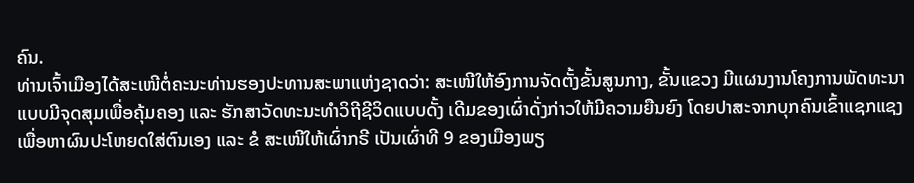ຄົນ.
ທ່ານເຈົ້າເມືອງໄດ້ສະເໜີຕໍ່ຄະນະທ່ານຮອງປະທານສະພາແຫ່ງຊາດວ່າ: ສະເໜີໃຫ້ອົງການຈັດຕັ້ງຂັ້ນສູນກາງ, ຂັ້ນແຂວງ ມີແຜນງານໂຄງການພັດທະນາແບບມີຈຸດສຸມເພື່ອຄຸ້ມຄອງ ແລະ ຮັກສາວັດທະນະທໍາວິຖີຊີວິດແບບດັ້ງ ເດີມຂອງເຜົ່າດັ່ງກ່າວໃຫ້ມີຄວາມຍືນຍົງ ໂດຍປາສະຈາກບຸກຄົນເຂົ້າແຊກແຊງເພື່ອຫາຜົນປະໂຫຍດໃສ່ຕົນເອງ ແລະ ຂໍ ສະເໜີໃຫ້ເຜົ່າກຣີ ເປັນເຜົ່າທີ 9 ຂອງເມືອງພຽ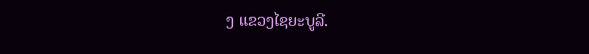ງ ແຂວງໄຊຍະບູລີ.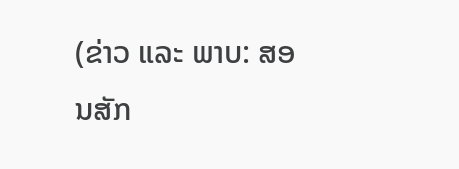(ຂ່າວ ແລະ ພາບ: ສອນສັກ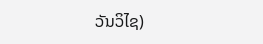ວັນວິໄຊ)